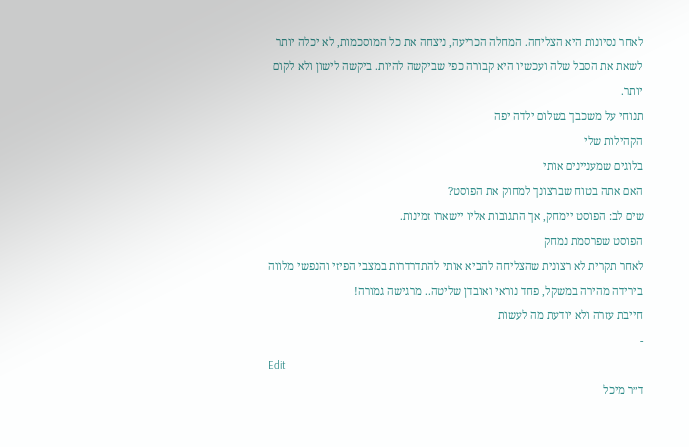לאחר נסיונות היא הצליחה. המחלה הכריעה, ניצחה את כל המוסכמות, לא יכלה יותר לשאת את הסבל שלה ועכשיו היא קבורה כפי שביקשה להיות. ביקשה לישון ולא לקום יותר.
תנוחי על משכבך בשלום ילדה יפה
הקהילות שלי
בלוגים שמעניינים אותי
האם אתה בטוח שברצונך למחוק את הפוסט?
שים לב: הפוסט יימחק, אך התגובות אליו יישארו זמינות.
הפוסט שפרסמת נמחק
לאחר תקרית לא רצונית שהצליחה להביא אותי להתדרדרות במצבי הפיזי והנפשי מלווה בירידה מהירה במשקל, פחד נוראי ואובדן שליטה.. מרגישה גמורה!
חייבת עזרה ולא יודעת מה לעשות
-
Edit
ד״ר מיכל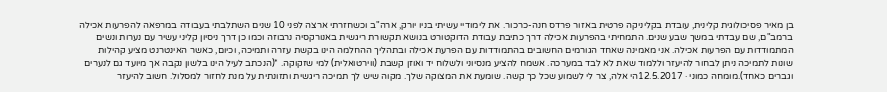בן מאיר פסיכולוגית קלינית, עובדת בקליניקה פרטית באזור פרדס חנה-כרכור. את לימודיי עשיתי בניו יורק, ארה"ב וכשחזרתי ארצה לפני 10 שנים השתלבתי בעבודה במרפאה להפרעות אכילה ברמב"ם, שם עבדתי במשך שבע שנים. התמחיתי בהפרעות אכילה דרך כתיבת עבודת הדוקטורט בנושא תקשורת ריגשית באנורקסיה נרבוזה וכמו כן דרך ניסיון קליני עשיר עם נערות ונשים המתמודדות עם הפרעות אכילה. אני מאמינה שאחד הגורמים החשובים בהתמודדות עם הפרעת אכילה ובתהליך ההחלמה הינו בקשת עזרה ותמיכה, וכיום, כאשר האינטרנט מציע קהילות שונות לתמיכה ניתן לבחור להיעזר וללמוד שאת לא לבד במערכה. אשמח להציע מנסיוני ולשלוח יד ואוזן קשבת (ווירטואלית) למי שזקוקה. *(הנכתב לעיל הינו בלשון נקבה אך מיועד גם לנערים וגברים כאחד).מומחה כמוני · 12.5.2017הי אלה, צר לי לשמוע שכל כך קשה. שומעת את המצוקה שלך. מקוה שיש לך תמיכה ריגשית ותזונתית על מנת לחזור למסלול. חשוב להיעזר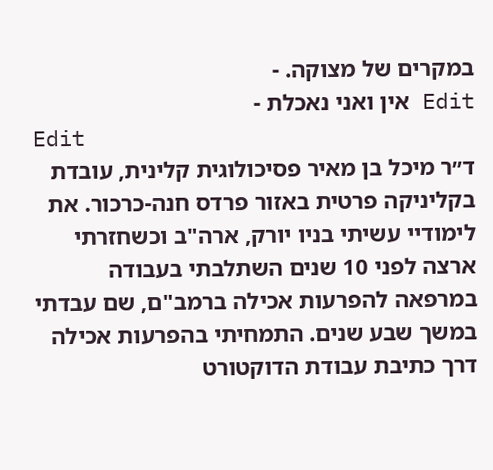במקרים של מצוקה. -
Edit אין ואני נאכלת -
Edit
ד״ר מיכל בן מאיר פסיכולוגית קלינית, עובדת בקליניקה פרטית באזור פרדס חנה-כרכור. את לימודיי עשיתי בניו יורק, ארה"ב וכשחזרתי ארצה לפני 10 שנים השתלבתי בעבודה במרפאה להפרעות אכילה ברמב"ם, שם עבדתי במשך שבע שנים. התמחיתי בהפרעות אכילה דרך כתיבת עבודת הדוקטורט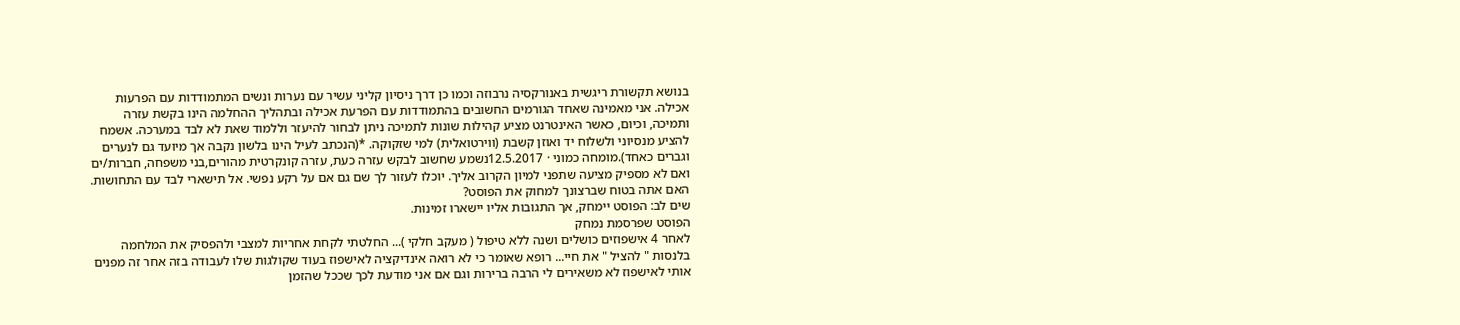בנושא תקשורת ריגשית באנורקסיה נרבוזה וכמו כן דרך ניסיון קליני עשיר עם נערות ונשים המתמודדות עם הפרעות אכילה. אני מאמינה שאחד הגורמים החשובים בהתמודדות עם הפרעת אכילה ובתהליך ההחלמה הינו בקשת עזרה ותמיכה, וכיום, כאשר האינטרנט מציע קהילות שונות לתמיכה ניתן לבחור להיעזר וללמוד שאת לא לבד במערכה. אשמח להציע מנסיוני ולשלוח יד ואוזן קשבת (ווירטואלית) למי שזקוקה. *(הנכתב לעיל הינו בלשון נקבה אך מיועד גם לנערים וגברים כאחד).מומחה כמוני · 12.5.2017נשמע שחשוב לבקש עזרה כעת, עזרה קונקרטית מהורים,בני משפחה, חברות/ים ואם לא מספיק מציעה שתפני למיון הקרוב אליך. יוכלו לעזור לך שם גם אם על רקע נפשי. אל תישארי לבד עם התחושות.
האם אתה בטוח שברצונך למחוק את הפוסט?
שים לב: הפוסט יימחק, אך התגובות אליו יישארו זמינות.
הפוסט שפרסמת נמחק
לאחר 4 אישפוזים כושלים ושנה ללא טיפול ( מעקב חלקי )... החלטתי לקחת אחריות למצבי ולהפסיק את המלחמה בלנסות " להציל " את חיי... רופא שאומר כי לא רואה אינדיקציה לאישפוז בעוד שקולגות שלו לעבודה בזה אחר זה מפנים אותי לאישפוז לא משאירים לי הרבה ברירות וגם אם אני מודעת לכך שככל שהזמן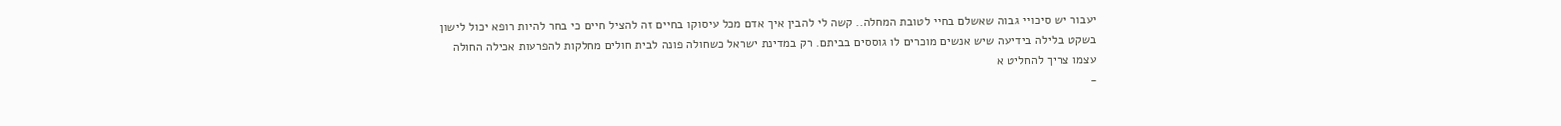יעבור יש סיכויי גבוה שאשלם בחיי לטובת המחלה.. קשה לי להבין איך אדם מכל עיסוקו בחיים זה להציל חיים כי בחר להיות רופא יכול לישון בשקט בלילה בידיעה שיש אנשים מוכרים לו גוססים בביתם. רק במדינת ישראל כשחולה פונה לבית חולים מחלקות להפרעות אכילה החולה עצמו צריך להחליט א
-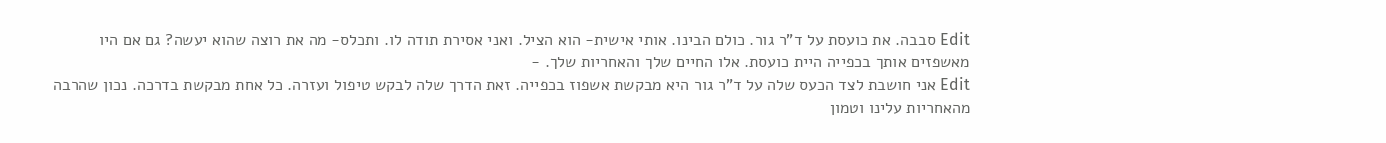Edit סבבה. את כועסת על ד"ר גור. כולם הבינו. אותי אישית- הוא הציל. ואני אסירת תודה לו. ותכלס- מה את רוצה שהוא יעשה? גם אם היו מאשפזים אותך בכפייה היית כועסת. אלו החיים שלך והאחריות שלך. -
Edit אני חושבת לצד הכעס שלה על ד"ר גור היא מבקשת אשפוז בכפייה. זאת הדרך שלה לבקש טיפול ועזרה. כל אחת מבקשת בדרכה. נכון שהרבה מהאחריות עלינו וטמון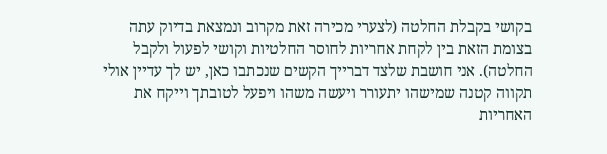בקושי בקבלת החלטה (לצערי מכירה זאת מקרוב ונמצאת בדיוק עתה בצומת הזאת בין לקחת אחריות לחוסר החלטיות וקושי לפעול ולקבל החלטה). אני חושבת שלצד דברייך הקשים שנכתבו כאן, יש לך עדיין אולי תקווה קטנה שמישהו יתעורר ויעשה משהו ויפעל לטובתך וייקח את האחריות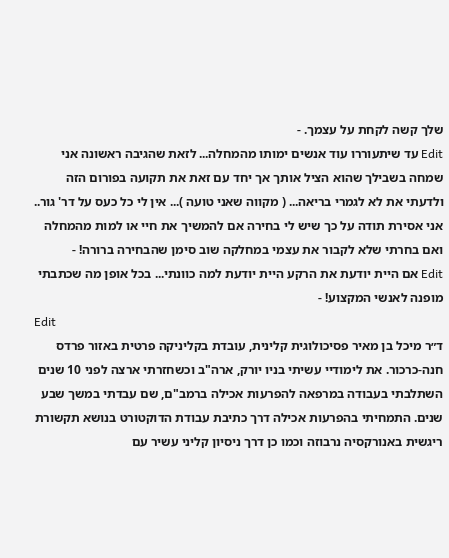שלך קשה לקחת על עצמך. -
Edit עד שיתעוררו עוד אנשים ימותו מהמחלה... לזאת שהגיבה ראשונה אני שמחה בשבילך שהוא הציל אותך אך יחד עם זאת את תקועה בפורום הזה ולדעתי את לא לגמרי בריאה... ( מקווה שאני טועה )... אין לי כל כעס על דר' גור.. אני אסירת תודה על כך שיש לי בחירה אם להמשיך את חיי או למות מהמחלה ואם בחרתי שלא לקבור את עצמי במחלקה שוב סימן שהבחירה ברורה! -
Edit אם היית יודעת את הרקע היית יודעת למה כוונתי... בכל אופן מה שכתבתי מופנה לאנשי המקצוע! -
Edit
ד״ר מיכל בן מאיר פסיכולוגית קלינית, עובדת בקליניקה פרטית באזור פרדס חנה-כרכור. את לימודיי עשיתי בניו יורק, ארה"ב וכשחזרתי ארצה לפני 10 שנים השתלבתי בעבודה במרפאה להפרעות אכילה ברמב"ם, שם עבדתי במשך שבע שנים. התמחיתי בהפרעות אכילה דרך כתיבת עבודת הדוקטורט בנושא תקשורת ריגשית באנורקסיה נרבוזה וכמו כן דרך ניסיון קליני עשיר עם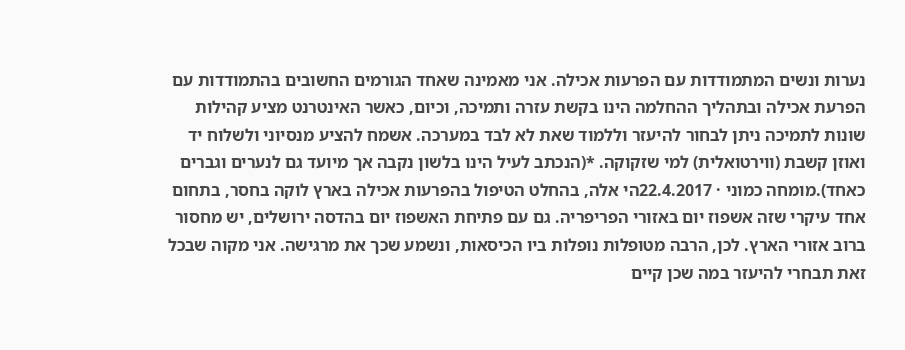נערות ונשים המתמודדות עם הפרעות אכילה. אני מאמינה שאחד הגורמים החשובים בהתמודדות עם הפרעת אכילה ובתהליך ההחלמה הינו בקשת עזרה ותמיכה, וכיום, כאשר האינטרנט מציע קהילות שונות לתמיכה ניתן לבחור להיעזר וללמוד שאת לא לבד במערכה. אשמח להציע מנסיוני ולשלוח יד ואוזן קשבת (ווירטואלית) למי שזקוקה. *(הנכתב לעיל הינו בלשון נקבה אך מיועד גם לנערים וגברים כאחד).מומחה כמוני · 22.4.2017הי אלה, בהחלט הטיפול בהפרעות אכילה בארץ לוקה בחסר, בתחום אחד עיקרי שזה אשפוז יום באזורי הפריפריה. גם עם פתיחת האשפוז יום בהדסה ירושלים, יש מחסור ברוב אזורי הארץ. לכן, הרבה מטופלות נופלות ביו הכיסאות, ונשמע שכך את מרגישה. אני מקוה שבכל זאת תבחרי להיעזר במה שכן קיים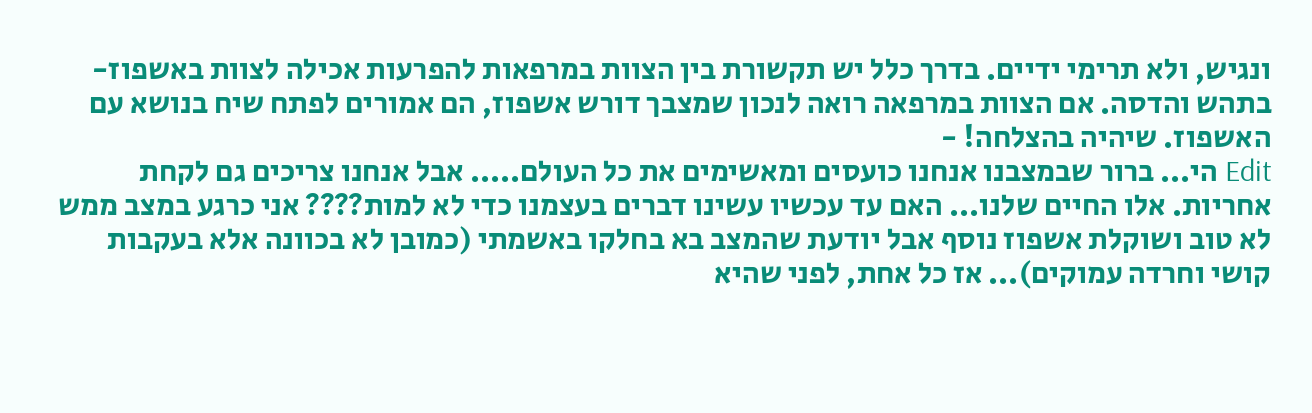ונגיש, ולא תרימי ידיים. בדרך כלל יש תקשורת בין הצוות במרפאות להפרעות אכילה לצוות באשפוז- בתהש והדסה. אם הצוות במרפאה רואה לנכון שמצבך דורש אשפוז, הם אמורים לפתח שיח בנושא עם האשפוז. שיהיה בהצלחה! -
Edit הי... ברור שבמצבנו אנחנו כועסים ומאשימים את כל העולם..... אבל אנחנו צריכים גם לקחת אחריות. אלו החיים שלנו... האם עד עכשיו עשינו דברים בעצמנו כדי לא למות???? אני כרגע במצב ממש לא טוב ושוקלת אשפוז נוסף אבל יודעת שהמצב בא בחלקו באשמתי (כמובן לא בכוונה אלא בעקבות קושי וחרדה עמוקים)... אז כל אחת, לפני שהיא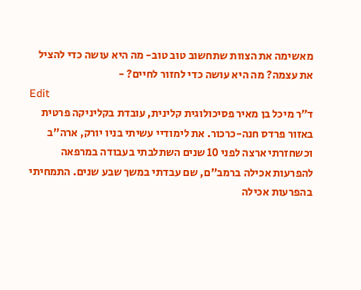מאשימה את הצוות שתחשוב טוב טוב- מה היא עושה כדי להציל את עצמה? מה היא עושה כדי לחזור לחיים? -
Edit
ד״ר מיכל בן מאיר פסיכולוגית קלינית, עובדת בקליניקה פרטית באזור פרדס חנה-כרכור. את לימודיי עשיתי בניו יורק, ארה"ב וכשחזרתי ארצה לפני 10 שנים השתלבתי בעבודה במרפאה להפרעות אכילה ברמב"ם, שם עבדתי במשך שבע שנים. התמחיתי בהפרעות אכילה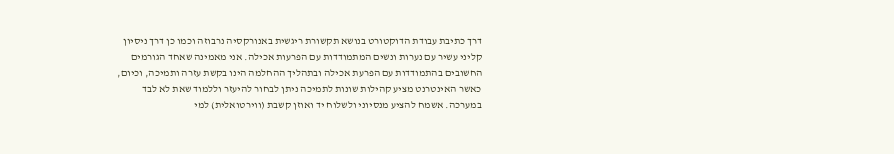דרך כתיבת עבודת הדוקטורט בנושא תקשורת ריגשית באנורקסיה נרבוזה וכמו כן דרך ניסיון קליני עשיר עם נערות ונשים המתמודדות עם הפרעות אכילה. אני מאמינה שאחד הגורמים החשובים בהתמודדות עם הפרעת אכילה ובתהליך ההחלמה הינו בקשת עזרה ותמיכה, וכיום, כאשר האינטרנט מציע קהילות שונות לתמיכה ניתן לבחור להיעזר וללמוד שאת לא לבד במערכה. אשמח להציע מנסיוני ולשלוח יד ואוזן קשבת (ווירטואלית) למי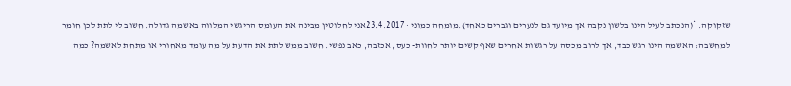שזקוקה. *(הנכתב לעיל הינו בלשון נקבה אך מיועד גם לנערים וגברים כאחד).מומחה כמוני · 23.4.2017אני לחלוטין מבינה את העומס הריגשי המלווה באשמה גדולה. חשוב לי לתת לכן חומר למחשבה: האשמה הינו רגש כבד, אך לרוב מכסה על רגשות אחרים שאף קשים יותר לחוות- כעס, אכזבה, כאב נפשי. חשוב ממש לתת את הדעת על מה עומד מאחורי או מתחת לאשמה? כמה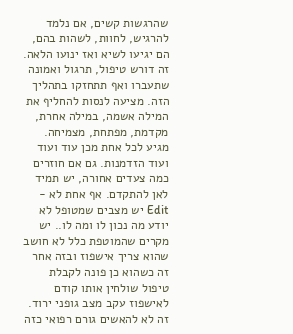שהרגשות קשים, אם נלמד להרגיש, לחוות, לשהות בהם, הם יגיעו לשיא ואז ינועו הלאה. זה דורש טיפול, תרגול ואמונה שתעברו ואף תתחזקו בתהליך הזה. מציעה לנסות להחליף את המילה אשמה, במילה אחרת, מקדמת, מפתחת, מצמיחה. מגיע לכל אחת מכן עוד ועוד ועוד הזדמנות. גם אם חוזרים כמה צעדים אחורה, יש תמיד לאן להתקדם. אף אחת לא -
Edit יש מצבים שמטופל לא יודע מה נכון לו ומה לו.. יש מקרים שהמוטפת כלל לא חושב שהוא צריך אישפוז ובזה אחר זה כשהוא כן פונה לקבלת טיפול שולחין אותו קודם לאישפוז עקב מצב גופני ירוד. זה לא להאשים גורם רפואי כזה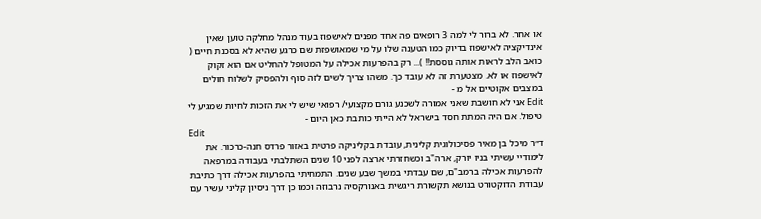או אחר. לא ברור לי למה 3 רופאים פה אחד מפנים לאישפוז בעוד מנהל מחלקה טוען שאין אינדיקציה לאישפוז בדיוק כמו הטענה שלו על מי שמאושפזת שם כרגע שהיא לא בסכנת חיים ( כואב הלב לראות אותה גוססת!! )... רק בהפרעות אכילה על המטופל להחליט אם הוא זקוק לאישפוז או לא. מצטערת זה לא עובד כך. משהו צריך לשים לזה סוף ולהפסיק לשלוח חולים במצבים אקוטיים אל מ -
Edit אני לא חושבת שאני אמורה לשכנע גורם מקצועי/ רפואי שיש לי את הזכות לחיות שמגיע לי טיפול. אם היה המתת חסד בישראל לא הייתי כותבת כאן היום -
Edit
ד״ר מיכל בן מאיר פסיכולוגית קלינית, עובדת בקליניקה פרטית באזור פרדס חנה-כרכור. את לימודיי עשיתי בניו יורק, ארה"ב וכשחזרתי ארצה לפני 10 שנים השתלבתי בעבודה במרפאה להפרעות אכילה ברמב"ם, שם עבדתי במשך שבע שנים. התמחיתי בהפרעות אכילה דרך כתיבת עבודת הדוקטורט בנושא תקשורת ריגשית באנורקסיה נרבוזה וכמו כן דרך ניסיון קליני עשיר עם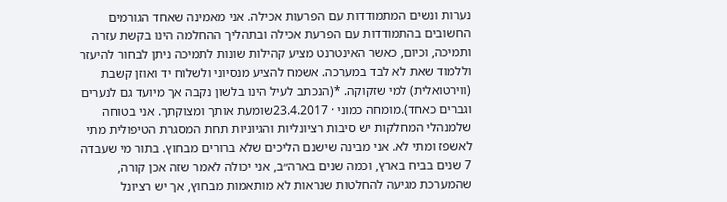נערות ונשים המתמודדות עם הפרעות אכילה. אני מאמינה שאחד הגורמים החשובים בהתמודדות עם הפרעת אכילה ובתהליך ההחלמה הינו בקשת עזרה ותמיכה, וכיום, כאשר האינטרנט מציע קהילות שונות לתמיכה ניתן לבחור להיעזר וללמוד שאת לא לבד במערכה. אשמח להציע מנסיוני ולשלוח יד ואוזן קשבת (ווירטואלית) למי שזקוקה. *(הנכתב לעיל הינו בלשון נקבה אך מיועד גם לנערים וגברים כאחד).מומחה כמוני · 23.4.2017שומעת אותך ומצוקתך. אני בטוחה שלמנהלי המחלקות יש סיבות רציונליות והגיוניות תחת המסגרת הטיפולית מתי לאשפז ומתי לא. אני מבינה שישנם הליכים שלא ברורים מבחוץ. בתור מי שעבדה 7 שנים בביח בארץ, וכמה שנים בארה״ב, אני יכולה לאמר שזה אכן קורה, שהמערכת מגיעה להחלטות שנראות לא מותאמות מבחוץ, אך יש רציונל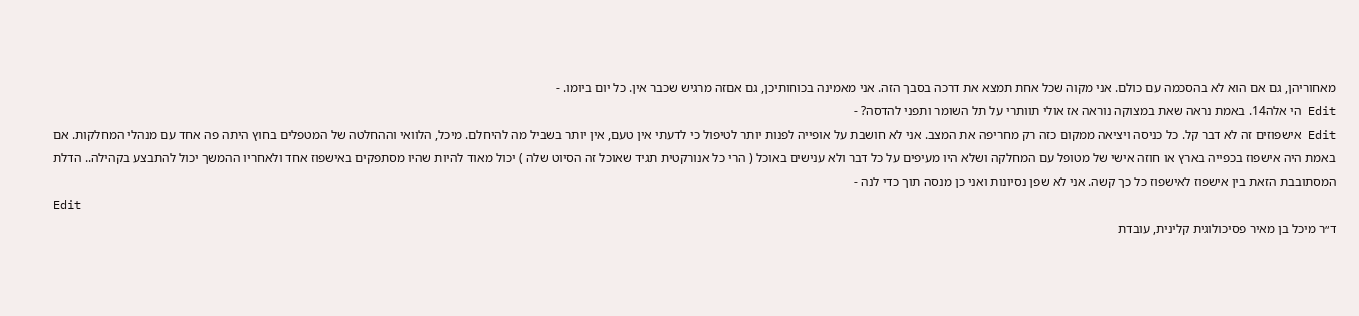מאחוריהן, גם אם הוא לא בהסכמה עם כולם. אני מקוה שכל אחת תמצא את דרכה בסבך הזה. אני מאמינה בכוחותיכן, גם אםזה מרגיש שכבר אין. כל יום ביומו. -
Edit הי אלה14. באמת נראה שאת במצוקה נוראה אז אולי תוותרי על תל השומר ותפני להדסה? -
Edit אישפוזים זה לא דבר קל. כל כניסה ויציאה ממקום כזה רק מחריפה את המצב. אני לא חושבת על אופייה לפנות יותר לטיפול כי לדעתי אין טעם, אין יותר בשביל מה להיחלם. מיכל, הלוואי וההחלטה של המטפלים בחוץ היתה פה אחד עם מנהלי המחלקות. אם באמת היה אישפוז בכפייה בארץ או חוזה אישי של מטופל עם המחלקה ושלא היו מעיפים על כל דבר ולא ענישים באוכל ( הרי כל אנורקטית תגיד שאוכל זה הסיוט שלה ) יכול מאוד להיות שהיו מסתפקים באישפוז אחד ולאחריו ההמשך יכול להתבצע בקהילה.. הדלת המסתובבת הזאת בין אישפוז לאישפוז כל כך קשה. אני לא שפן נסיונות ואני כן מנסה תוך כדי לנה -
Edit
ד״ר מיכל בן מאיר פסיכולוגית קלינית, עובדת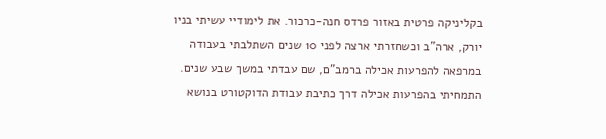בקליניקה פרטית באזור פרדס חנה-כרכור. את לימודיי עשיתי בניו יורק, ארה"ב וכשחזרתי ארצה לפני 10 שנים השתלבתי בעבודה במרפאה להפרעות אכילה ברמב"ם, שם עבדתי במשך שבע שנים. התמחיתי בהפרעות אכילה דרך כתיבת עבודת הדוקטורט בנושא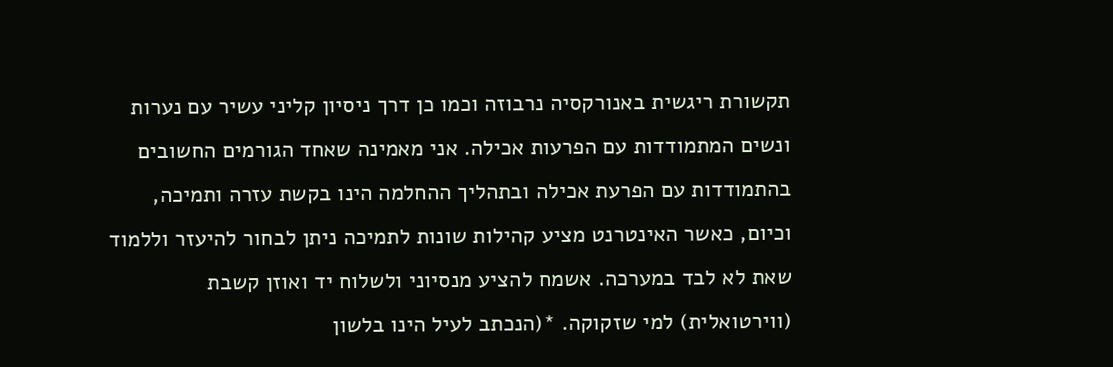תקשורת ריגשית באנורקסיה נרבוזה וכמו כן דרך ניסיון קליני עשיר עם נערות ונשים המתמודדות עם הפרעות אכילה. אני מאמינה שאחד הגורמים החשובים בהתמודדות עם הפרעת אכילה ובתהליך ההחלמה הינו בקשת עזרה ותמיכה, וכיום, כאשר האינטרנט מציע קהילות שונות לתמיכה ניתן לבחור להיעזר וללמוד שאת לא לבד במערכה. אשמח להציע מנסיוני ולשלוח יד ואוזן קשבת (ווירטואלית) למי שזקוקה. *(הנכתב לעיל הינו בלשון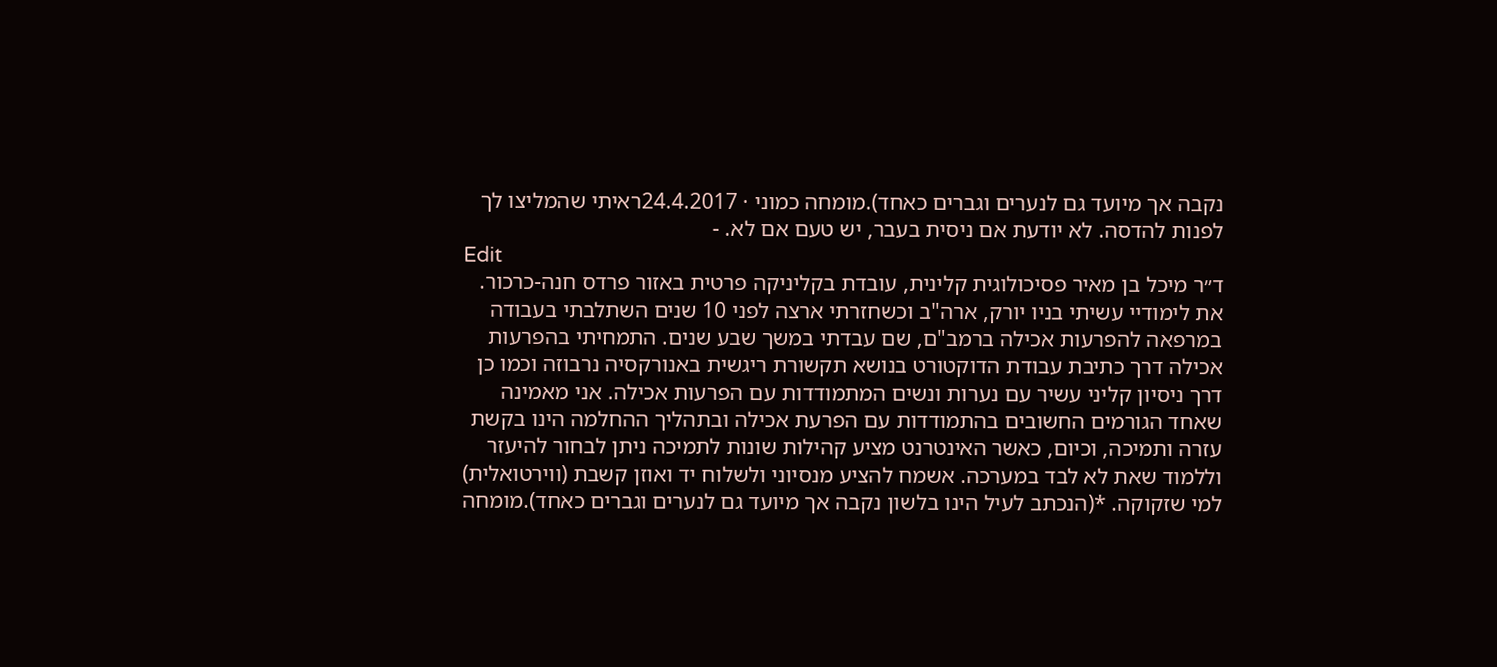נקבה אך מיועד גם לנערים וגברים כאחד).מומחה כמוני · 24.4.2017ראיתי שהמליצו לך לפנות להדסה. לא יודעת אם ניסית בעבר, יש טעם אם לא. -
Edit
ד״ר מיכל בן מאיר פסיכולוגית קלינית, עובדת בקליניקה פרטית באזור פרדס חנה-כרכור. את לימודיי עשיתי בניו יורק, ארה"ב וכשחזרתי ארצה לפני 10 שנים השתלבתי בעבודה במרפאה להפרעות אכילה ברמב"ם, שם עבדתי במשך שבע שנים. התמחיתי בהפרעות אכילה דרך כתיבת עבודת הדוקטורט בנושא תקשורת ריגשית באנורקסיה נרבוזה וכמו כן דרך ניסיון קליני עשיר עם נערות ונשים המתמודדות עם הפרעות אכילה. אני מאמינה שאחד הגורמים החשובים בהתמודדות עם הפרעת אכילה ובתהליך ההחלמה הינו בקשת עזרה ותמיכה, וכיום, כאשר האינטרנט מציע קהילות שונות לתמיכה ניתן לבחור להיעזר וללמוד שאת לא לבד במערכה. אשמח להציע מנסיוני ולשלוח יד ואוזן קשבת (ווירטואלית) למי שזקוקה. *(הנכתב לעיל הינו בלשון נקבה אך מיועד גם לנערים וגברים כאחד).מומחה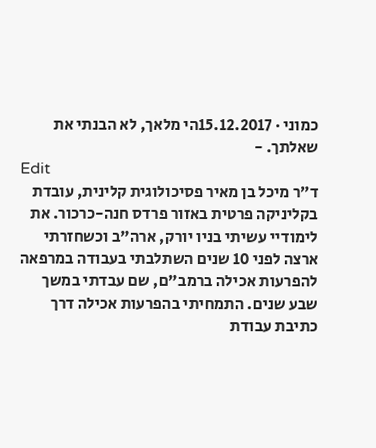כמוני · 15.12.2017הי מלאך, לא הבנתי את שאלתך. -
Edit
ד״ר מיכל בן מאיר פסיכולוגית קלינית, עובדת בקליניקה פרטית באזור פרדס חנה-כרכור. את לימודיי עשיתי בניו יורק, ארה"ב וכשחזרתי ארצה לפני 10 שנים השתלבתי בעבודה במרפאה להפרעות אכילה ברמב"ם, שם עבדתי במשך שבע שנים. התמחיתי בהפרעות אכילה דרך כתיבת עבודת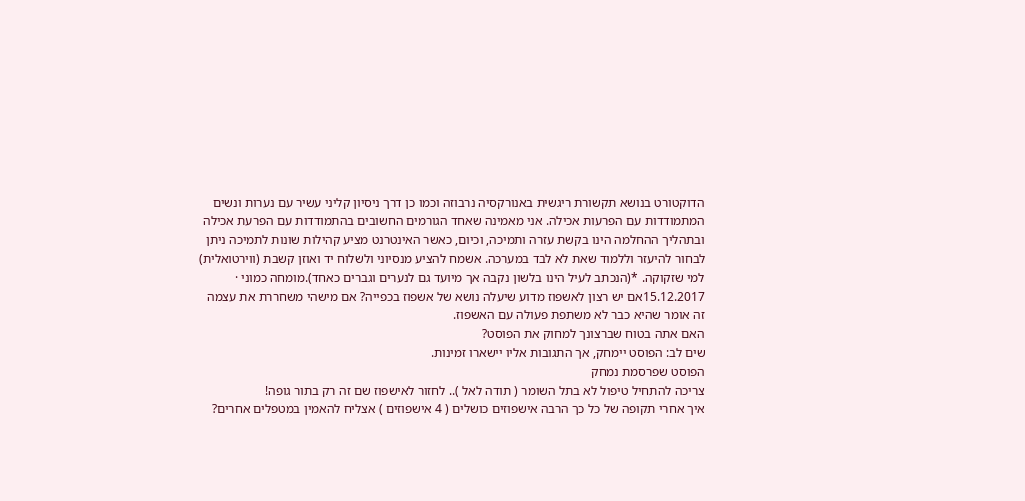הדוקטורט בנושא תקשורת ריגשית באנורקסיה נרבוזה וכמו כן דרך ניסיון קליני עשיר עם נערות ונשים המתמודדות עם הפרעות אכילה. אני מאמינה שאחד הגורמים החשובים בהתמודדות עם הפרעת אכילה ובתהליך ההחלמה הינו בקשת עזרה ותמיכה, וכיום, כאשר האינטרנט מציע קהילות שונות לתמיכה ניתן לבחור להיעזר וללמוד שאת לא לבד במערכה. אשמח להציע מנסיוני ולשלוח יד ואוזן קשבת (ווירטואלית) למי שזקוקה. *(הנכתב לעיל הינו בלשון נקבה אך מיועד גם לנערים וגברים כאחד).מומחה כמוני · 15.12.2017אם יש רצון לאשפוז מדוע שיעלה נושא של אשפוז בכפייה? אם מישהי משחררת את עצמה זה אומר שהיא כבר לא משתפת פעולה עם האשפוז.
האם אתה בטוח שברצונך למחוק את הפוסט?
שים לב: הפוסט יימחק, אך התגובות אליו יישארו זמינות.
הפוסט שפרסמת נמחק
צריכה להתחיל טיפול לא בתל השומר ( תודה לאל ).. לחזור לאישפוז שם זה רק בתור גופה!
איך אחרי תקופה של כל כך הרבה אישפוזים כושלים ( 4 אישפוזים ) אצליח להאמין במטפלים אחרים?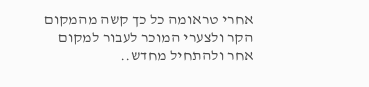אחרי טראומה כל כך קשה מהמקום הקר ולצערי המוכר לעבור למקום אחר ולהתחיל מחדש..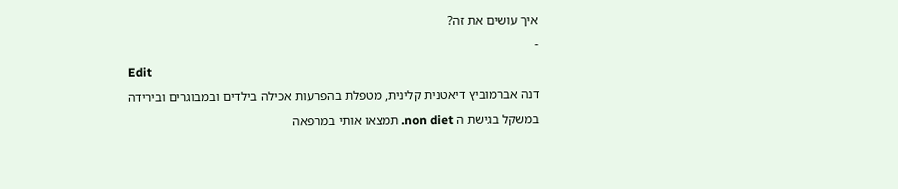איך עושים את זה?
-
Edit
דנה אברמוביץ דיאטנית קלינית, מטפלת בהפרעות אכילה בילדים ובמבוגרים ובירידה במשקל בגישת ה non diet. תמצאו אותי במרפאה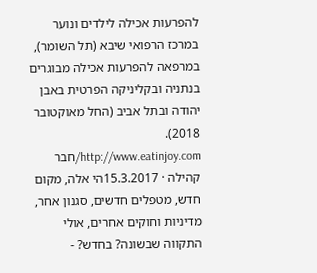להפרעות אכילה לילדים ונוער במרכז הרפואי שיבא (תל השומר), במרפאה להפרעות אכילה מבוגרים בנתניה ובקליניקה הפרטית באבן יהודה ובתל אביב (החל מאוקטובר 2018). http://www.eatinjoy.com/חבר קהילה · 15.3.2017הי אלה, מקום חדש, מטפלים חדשים, סגנון אחר, מדיניות וחוקים אחרים, אולי התקווה שבשונה? בחדש? -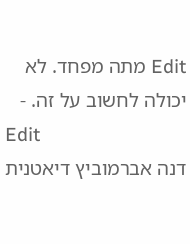Edit מתה מפחד. לא יכולה לחשוב על זה. -
Edit
דנה אברמוביץ דיאטנית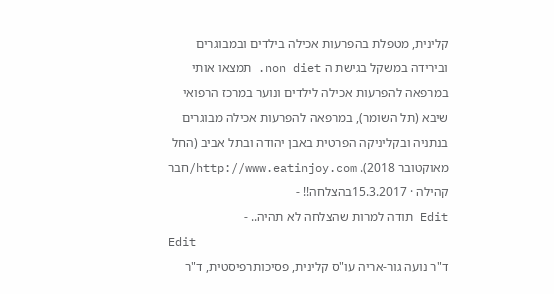קלינית, מטפלת בהפרעות אכילה בילדים ובמבוגרים ובירידה במשקל בגישת ה non diet. תמצאו אותי במרפאה להפרעות אכילה לילדים ונוער במרכז הרפואי שיבא (תל השומר), במרפאה להפרעות אכילה מבוגרים בנתניה ובקליניקה הפרטית באבן יהודה ובתל אביב (החל מאוקטובר 2018). http://www.eatinjoy.com/חבר קהילה · 15.3.2017בהצלחה!! -
Edit תודה למרות שהצלחה לא תהיה.. -
Edit
ד"ר נועה גור-אריה עו"ס קלינית, פסיכותרפיסטית, ד"ר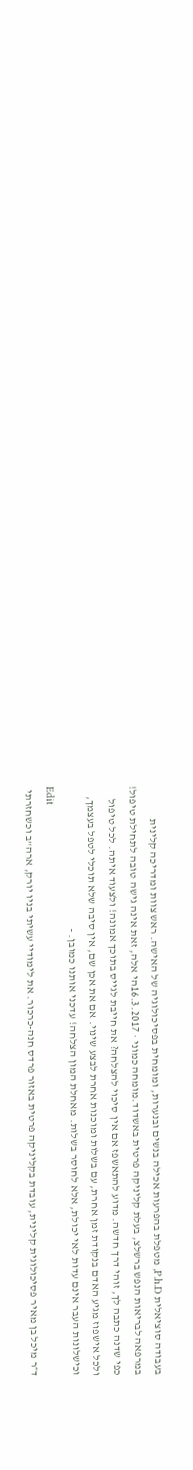בעבודה סוציאלית P.h.D, מטפלת בהפרעות אכילה בנשים ובנערות, ומומחית בפסיכולוגיה של האישה. ראש צוות ומדריכה קלינית במרפאה לבריאות הנפש ברשלצ, בעלת קליניקה פרטית באשדוד.מומחה כמוני · 16.3.2017הי אלה, זאת אינה גישה טובה לתחילת טיפול! כפי שדנה כתבה לך, זוהי דרך חדשה. מדוע להתאשפז אם אין סיכוי להצלחה? את חייבת לגייס בתוכך אמונה! ולצעוד איתה. לכל טיפול ולכל אישפוז מגיע האדם בנקודת זמן אחרת, עם בשלות ומוכנות אחרת לבצע שינוי. אם את אכן שם, אין סיבה שלא תוכלי לטפל בעצמך, וכישלונות העבר אינם עדות לאי יכולת, אלא לחוסר בשלות. מאחלת המון הצלחה! עדכני אותנו כמובן. -
Edit
ד״ר מיכל בן מאיר פסיכולוגית קלינית, עובדת בקליניקה פרטית באזור פרדס חנה-כרכור. את לימודיי עשיתי בניו יורק, ארה"ב וכשחזרתי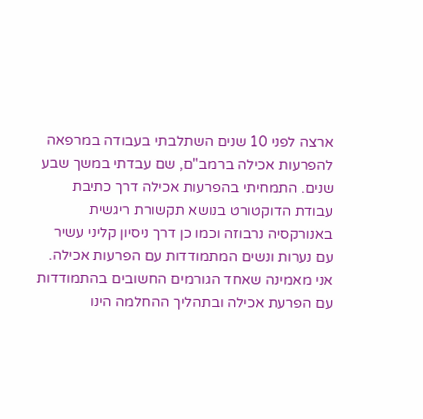ארצה לפני 10 שנים השתלבתי בעבודה במרפאה להפרעות אכילה ברמב"ם, שם עבדתי במשך שבע שנים. התמחיתי בהפרעות אכילה דרך כתיבת עבודת הדוקטורט בנושא תקשורת ריגשית באנורקסיה נרבוזה וכמו כן דרך ניסיון קליני עשיר עם נערות ונשים המתמודדות עם הפרעות אכילה. אני מאמינה שאחד הגורמים החשובים בהתמודדות עם הפרעת אכילה ובתהליך ההחלמה הינו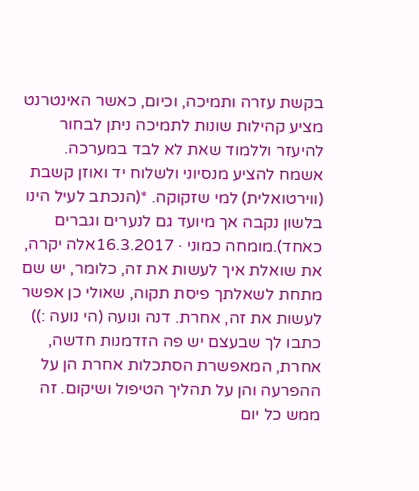בקשת עזרה ותמיכה, וכיום, כאשר האינטרנט מציע קהילות שונות לתמיכה ניתן לבחור להיעזר וללמוד שאת לא לבד במערכה. אשמח להציע מנסיוני ולשלוח יד ואוזן קשבת (ווירטואלית) למי שזקוקה. *(הנכתב לעיל הינו בלשון נקבה אך מיועד גם לנערים וגברים כאחד).מומחה כמוני · 16.3.2017אלה יקרה, את שואלת איך לעשות את זה, כלומר, יש שם מתחת לשאלתך פיסת תקוה, שאולי כן אפשר לעשות את זה, אחרת. דנה ונועה (הי נועה :)) כתבו לך שבעצם יש פה הזדמנות חדשה, אחרת, המאפשרת הסתכלות אחרת הן על ההפרעה והן על תהליך הטיפול ושיקום. זה ממש כל יום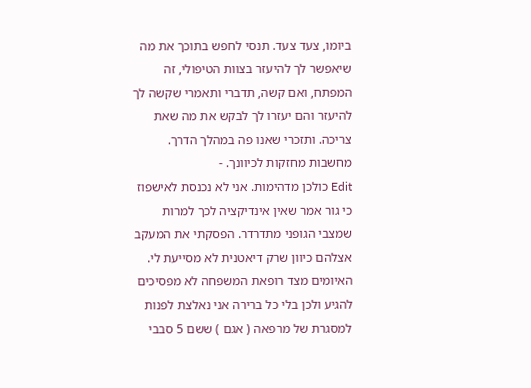ביומו, צעד צעד. תנסי לחפש בתוכך את מה שיאפשר לך להיעזר בצוות הטיפולי, זה המפתח, ואם קשה, תדברי ותאמרי שקשה לך להיעזר והם יעזרו לך לבקש את מה שאת צריכה. ותזכרי שאנו פה במהלך הדרך. מחשבות מחזקות לכיוונך. -
Edit כולכן מדהימות. אני לא נכנסת לאישפוז כי גור אמר שאין אינדיקציה לכך למרות שמצבי הגופני מתדרדר. הפסקתי את המעקב אצלהם כיוון שרק דיאטנית לא מסייעת לי. האיומים מצד רופאת המשפחה לא מפסיכים להגיע ולכן בלי כל ברירה אני נאלצת לפנות למסגרת של מרפאה ( אגם ) ששם 5 סבבי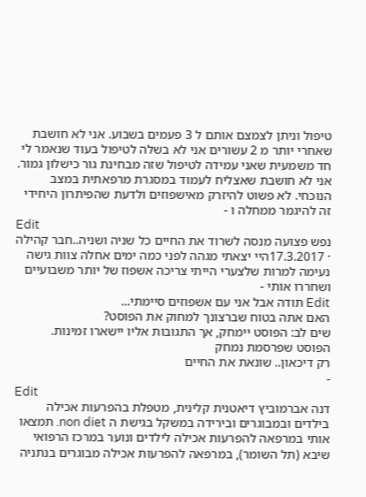טיפול וניתן לצמצם אותם ל 3 פעמים בשבוע. אני לא חושבת שאחרי יותר מ 2 עשורים אני לא בשלה לטיפול בעוד שנאמר לי חד משמעית שאני עמידה לטיפול שזה מבחינת גור כישלון גמור. אני לא חושבת שאצליח לעמוד במסגרת מרפאתית במצב הנוכחי. לא פשוט להיזרק מאישפוזים ולדעת שהפיתרון היחידי זה להיגמר ממחלה ו -
Edit
נפש פצועה מנסה לשרוד את החיים כל שניה ושניה..חבר קהילה · 17.3.2017היי יצאתי מגהה לפני כמה ימים אחלה צוות גישה נעימה למרות שלצערי הייתי צריכה אשפוז של יותר משבועיים ושחררו אותי -
Edit תודה אבל אני עם אשפוזים סיימתי...
האם אתה בטוח שברצונך למחוק את הפוסט?
שים לב: הפוסט יימחק, אך התגובות אליו יישארו זמינות.
הפוסט שפרסמת נמחק
רק דיכאון.. שונאת את החיים
-
Edit
דנה אברמוביץ דיאטנית קלינית, מטפלת בהפרעות אכילה בילדים ובמבוגרים ובירידה במשקל בגישת ה non diet. תמצאו אותי במרפאה להפרעות אכילה לילדים ונוער במרכז הרפואי שיבא (תל השומר), במרפאה להפרעות אכילה מבוגרים בנתניה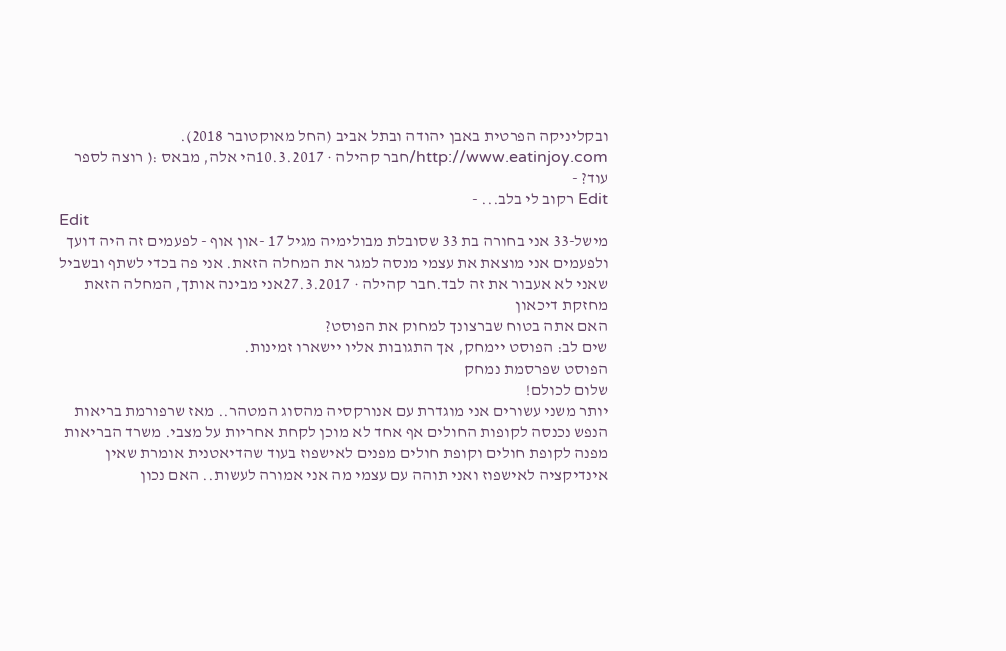ובקליניקה הפרטית באבן יהודה ובתל אביב (החל מאוקטובר 2018). http://www.eatinjoy.com/חבר קהילה · 10.3.2017הי אלה, מבאס :( רוצה לספר עוד? -
Edit רקוב לי בלב... -
Edit
מישל-33 אני בחורה בת 33 שסובלת מבולימיה מגיל 17 -און אוף - לפעמים זה היה דועך ולפעמים אני מוצאת את עצמי מנסה למגר את המחלה הזאת. אני פה בכדי לשתף ובשביל שאני לא אעבור את זה לבד.חבר קהילה · 27.3.2017אני מבינה אותך, המחלה הזאת מחזקת דיכאון
האם אתה בטוח שברצונך למחוק את הפוסט?
שים לב: הפוסט יימחק, אך התגובות אליו יישארו זמינות.
הפוסט שפרסמת נמחק
שלום לכולם!
יותר משני עשורים אני מוגדרת עם אנורקסיה מהסוג המטהר.. מאז שרפורמת בריאות הנפש נכנסה לקופות החולים אף אחד לא מוכן לקחת אחריות על מצבי. משרד הבריאות מפנה לקופת חולים וקופת חולים מפנים לאישפוז בעוד שהדיאטנית אומרת שאין אינדיקציה לאישפוז ואני תוהה עם עצמי מה אני אמורה לעשות.. האם נכון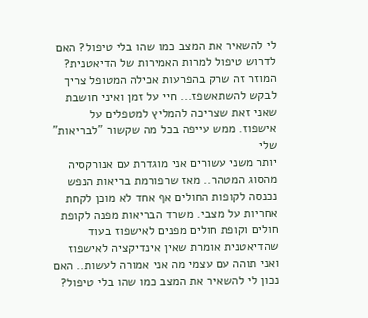לי להשאיר את המצב כמו שהו בלי טיפול? האם לדרוש טיפול למרות האמירות של הדיאטנית? המוזר זה שרק בהפרעות אכילה המטופל צריך לבקש להשתאשפז... חיי על זמן ואיני חושבת שאני זאת שצריכה להמליץ למטפלים על אישפוז. ממש עייפה בכל מה שקשור "לבריאות" שלי
יותר משני עשורים אני מוגדרת עם אנורקסיה מהסוג המטהר.. מאז שרפורמת בריאות הנפש נכנסה לקופות החולים אף אחד לא מוכן לקחת אחריות על מצבי. משרד הבריאות מפנה לקופת חולים וקופת חולים מפנים לאישפוז בעוד שהדיאטנית אומרת שאין אינדיקציה לאישפוז ואני תוהה עם עצמי מה אני אמורה לעשות.. האם נכון לי להשאיר את המצב כמו שהו בלי טיפול?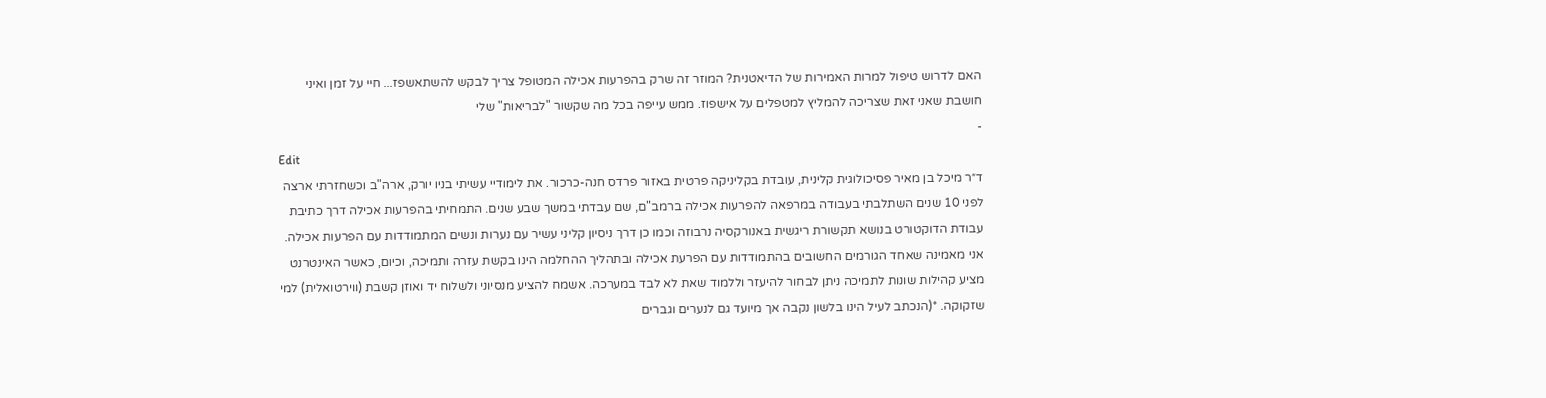האם לדרוש טיפול למרות האמירות של הדיאטנית? המוזר זה שרק בהפרעות אכילה המטופל צריך לבקש להשתאשפז... חיי על זמן ואיני חושבת שאני זאת שצריכה להמליץ למטפלים על אישפוז. ממש עייפה בכל מה שקשור "לבריאות" שלי
-
Edit
ד״ר מיכל בן מאיר פסיכולוגית קלינית, עובדת בקליניקה פרטית באזור פרדס חנה-כרכור. את לימודיי עשיתי בניו יורק, ארה"ב וכשחזרתי ארצה לפני 10 שנים השתלבתי בעבודה במרפאה להפרעות אכילה ברמב"ם, שם עבדתי במשך שבע שנים. התמחיתי בהפרעות אכילה דרך כתיבת עבודת הדוקטורט בנושא תקשורת ריגשית באנורקסיה נרבוזה וכמו כן דרך ניסיון קליני עשיר עם נערות ונשים המתמודדות עם הפרעות אכילה. אני מאמינה שאחד הגורמים החשובים בהתמודדות עם הפרעת אכילה ובתהליך ההחלמה הינו בקשת עזרה ותמיכה, וכיום, כאשר האינטרנט מציע קהילות שונות לתמיכה ניתן לבחור להיעזר וללמוד שאת לא לבד במערכה. אשמח להציע מנסיוני ולשלוח יד ואוזן קשבת (ווירטואלית) למי שזקוקה. *(הנכתב לעיל הינו בלשון נקבה אך מיועד גם לנערים וגברים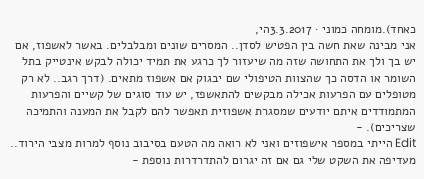כאחד).מומחה כמוני · 3.3.2017הי,
אני מבינה שאת חשה בין הפטיש לסדן.. המסרים שונים ומבלבלים. באשר לאשפוז, אם יש בך ולך את התחושה שזה מה שיעזור לך כרגע את תמיד יכולה לבקש אינטייק בתל השומר או הדסה כך שהצוות הטיפולי שם יבגוק אם אשפוז מתאים. (דרך רגב.. לא רק מטופלים עם הפרעות אכילה מבקשים להתאשפז, יש עוד סוגים של קשיים והפרעות המתמודדים איתם יודעים שמסגרת אשפוזית תאפשר להם לקבל את המענה והתמיכה שצריכים). -
Edit הייתי במספר אישפוזים ואני לא רואה מה הטעם בסיבוב נוסף למרות מצבי הירוד.. מעדיפה את השקט שלי גם אם זה יגרום להתדרדרות נוספת -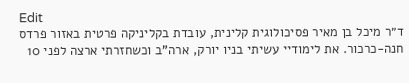Edit
ד״ר מיכל בן מאיר פסיכולוגית קלינית, עובדת בקליניקה פרטית באזור פרדס חנה-כרכור. את לימודיי עשיתי בניו יורק, ארה"ב וכשחזרתי ארצה לפני 10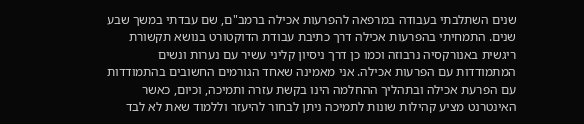שנים השתלבתי בעבודה במרפאה להפרעות אכילה ברמב"ם, שם עבדתי במשך שבע שנים. התמחיתי בהפרעות אכילה דרך כתיבת עבודת הדוקטורט בנושא תקשורת ריגשית באנורקסיה נרבוזה וכמו כן דרך ניסיון קליני עשיר עם נערות ונשים המתמודדות עם הפרעות אכילה. אני מאמינה שאחד הגורמים החשובים בהתמודדות עם הפרעת אכילה ובתהליך ההחלמה הינו בקשת עזרה ותמיכה, וכיום, כאשר האינטרנט מציע קהילות שונות לתמיכה ניתן לבחור להיעזר וללמוד שאת לא לבד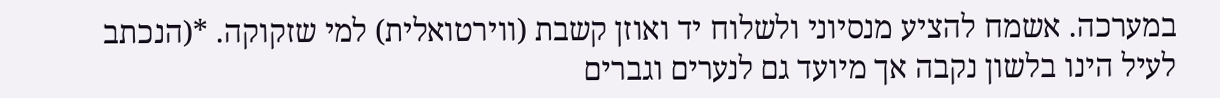במערכה. אשמח להציע מנסיוני ולשלוח יד ואוזן קשבת (ווירטואלית) למי שזקוקה. *(הנכתב לעיל הינו בלשון נקבה אך מיועד גם לנערים וגברים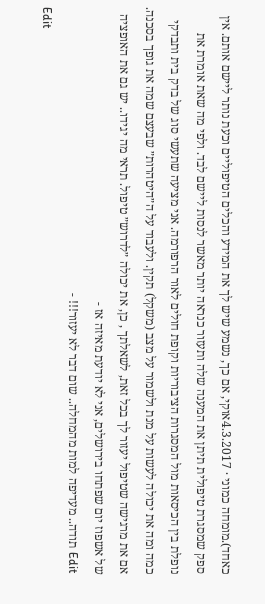כאחד).מומחה כמוני · 4.3.2017אוקי, אם כך, נשמע שיש לך את המידע והכלים הטיפוליים וכעת נותר ליישם אותם. אין ספק שמסגרת טיפולית תיתן את המענה שלה ותעזור כנראה יותר מאשר לנסות ליישם לבד. ולפי מה שאת אומרת את נופלת בין הכיסאות מול המסגרות הציבוריות וקופת חולים לאור הרפורמה. אני מציעה שתעשי סוג של בדק בית ותבדקי כמה ומה את יכולה לעשות על מנת ולשמור על מצב (משקל) תקין. ולעבוד על ה״היטהרות״ שבעצם שמה את גופך בסכנה. אם את מרגישה שטיפול יעזור לך בכל זאת, לשאלתך , כן, את יכולה ״לדרוש״ טיפול. תראי מה יגידו.. יש גם את האופציה של אשפוז יום שפתחו בירושלים, אני לא יודעת מאיזה אז -
Edit תודה.. מעדיפה למות מהמחלה.. שום דבר לא יעזור!!! -
Edit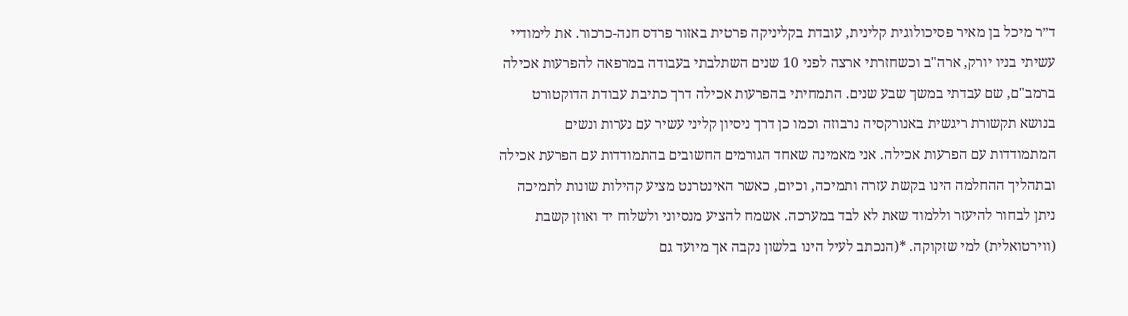ד״ר מיכל בן מאיר פסיכולוגית קלינית, עובדת בקליניקה פרטית באזור פרדס חנה-כרכור. את לימודיי עשיתי בניו יורק, ארה"ב וכשחזרתי ארצה לפני 10 שנים השתלבתי בעבודה במרפאה להפרעות אכילה ברמב"ם, שם עבדתי במשך שבע שנים. התמחיתי בהפרעות אכילה דרך כתיבת עבודת הדוקטורט בנושא תקשורת ריגשית באנורקסיה נרבוזה וכמו כן דרך ניסיון קליני עשיר עם נערות ונשים המתמודדות עם הפרעות אכילה. אני מאמינה שאחד הגורמים החשובים בהתמודדות עם הפרעת אכילה ובתהליך ההחלמה הינו בקשת עזרה ותמיכה, וכיום, כאשר האינטרנט מציע קהילות שונות לתמיכה ניתן לבחור להיעזר וללמוד שאת לא לבד במערכה. אשמח להציע מנסיוני ולשלוח יד ואוזן קשבת (ווירטואלית) למי שזקוקה. *(הנכתב לעיל הינו בלשון נקבה אך מיועד גם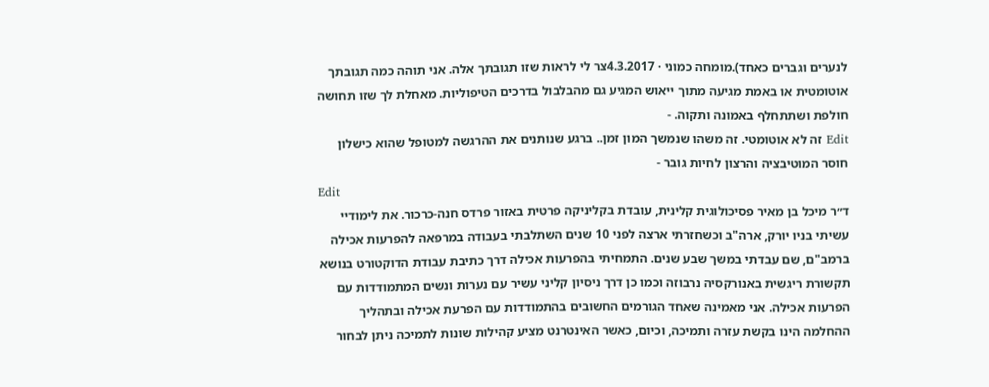לנערים וגברים כאחד).מומחה כמוני · 4.3.2017צר לי לראות שזו תגובתך אלה. אני תוהה כמה תגובתך אוטומטית או באמת מגיעה מתוך ייאוש המגיע גם מהבלבול בדרכים הטיפוליות. מאחלת לך שזו תחושה חולפת ושתתחלף באמונה ותקוה. -
Edit זה לא אוטומטי. זה משהו שנמשך המון זמן.. ברגע שנותנים את ההרגשה למטופל שהוא כישלון חוסר המוטיבציה והרצון לחיות גובר -
Edit
ד״ר מיכל בן מאיר פסיכולוגית קלינית, עובדת בקליניקה פרטית באזור פרדס חנה-כרכור. את לימודיי עשיתי בניו יורק, ארה"ב וכשחזרתי ארצה לפני 10 שנים השתלבתי בעבודה במרפאה להפרעות אכילה ברמב"ם, שם עבדתי במשך שבע שנים. התמחיתי בהפרעות אכילה דרך כתיבת עבודת הדוקטורט בנושא תקשורת ריגשית באנורקסיה נרבוזה וכמו כן דרך ניסיון קליני עשיר עם נערות ונשים המתמודדות עם הפרעות אכילה. אני מאמינה שאחד הגורמים החשובים בהתמודדות עם הפרעת אכילה ובתהליך ההחלמה הינו בקשת עזרה ותמיכה, וכיום, כאשר האינטרנט מציע קהילות שונות לתמיכה ניתן לבחור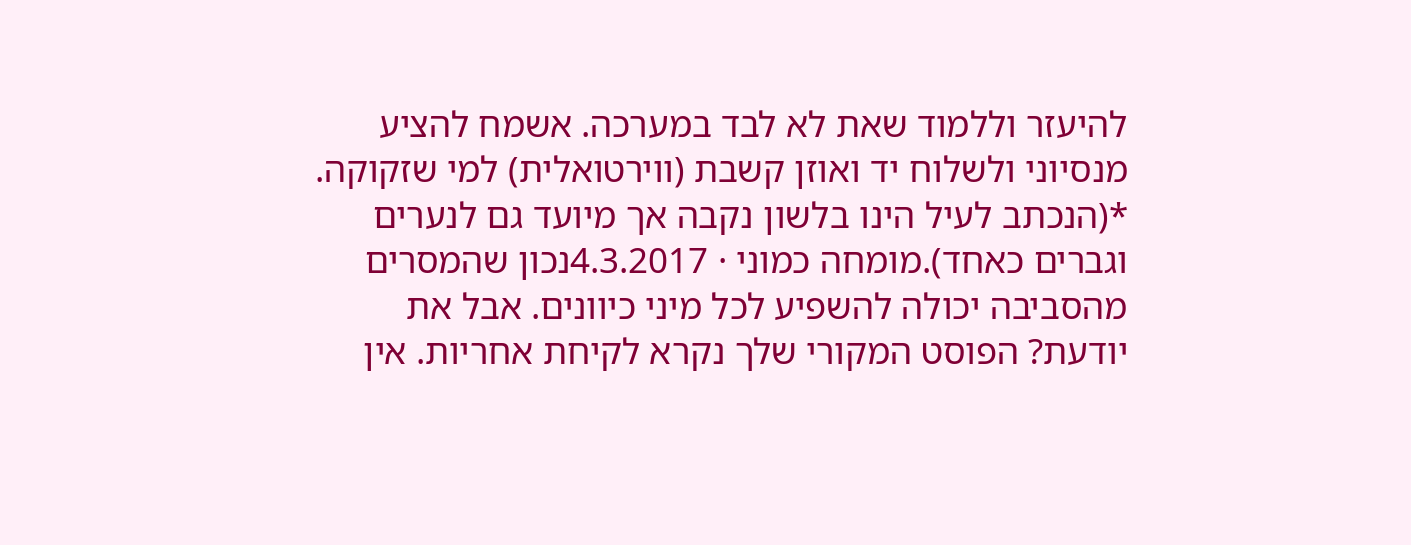להיעזר וללמוד שאת לא לבד במערכה. אשמח להציע מנסיוני ולשלוח יד ואוזן קשבת (ווירטואלית) למי שזקוקה. *(הנכתב לעיל הינו בלשון נקבה אך מיועד גם לנערים וגברים כאחד).מומחה כמוני · 4.3.2017נכון שהמסרים מהסביבה יכולה להשפיע לכל מיני כיוונים. אבל את יודעת? הפוסט המקורי שלך נקרא לקיחת אחריות. אין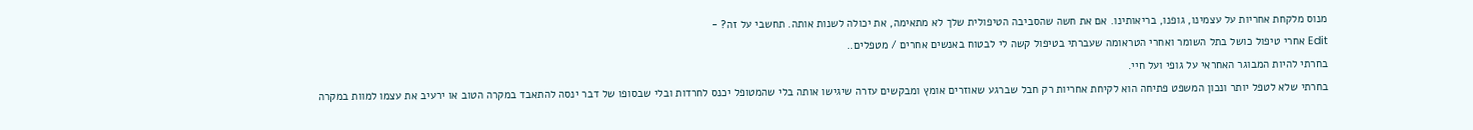מנוס מלקחת אחריות על עצמינו, גופנו, בריאותינו. אם את חשה שהסביבה הטיפולית שלך לא מתאימה, את יכולה לשנות אותה. תחשבי על זה? -
Edit אחרי טיפול כושל בתל השומר ואחרי הטראומה שעברתי בטיפול קשה לי לבטוח באנשים אחרים / מטפלים..
בחרתי להיות המבוגר האחראי על גופי ועל חיי.
בחרתי שלא לטפל יותר ונכון המשפט פתיחה הוא לקיחת אחריות רק חבל שברגע שאוזרים אומץ ומבקשים עזרה שיגישו אותה בלי שהמטופל יכנס לחרדות ובלי שבסופו של דבר ינסה להתאבד במקרה הטוב או ירעיב את עצמו למוות במקרה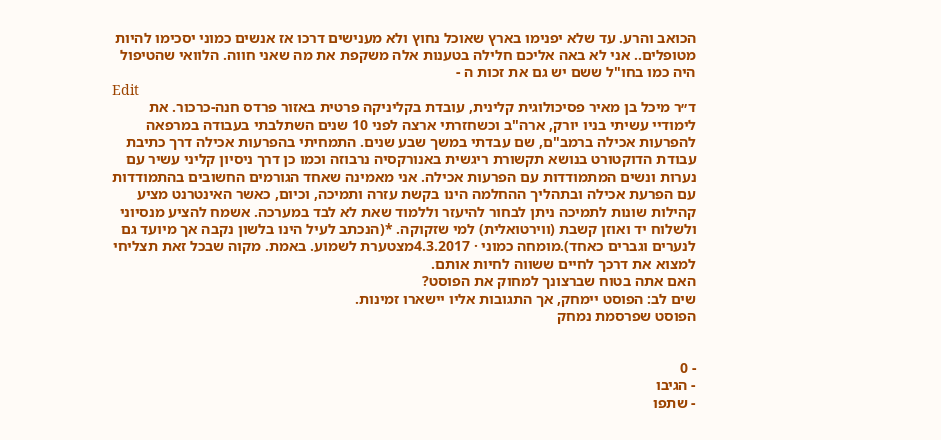הכואב והרע. עד שלא יפנימו בארץ שאוכל נחוץ ולא מענישים דרכו אז אנשים כמוני יסכימו להיות מטופלים.. אני לא באה אליכם חלילה בטענות אלה משקפת את מה שאני חווה. הלוואי שהטיפול היה כמו בחו"ל ששם יש גם את זכות ה -
Edit
ד״ר מיכל בן מאיר פסיכולוגית קלינית, עובדת בקליניקה פרטית באזור פרדס חנה-כרכור. את לימודיי עשיתי בניו יורק, ארה"ב וכשחזרתי ארצה לפני 10 שנים השתלבתי בעבודה במרפאה להפרעות אכילה ברמב"ם, שם עבדתי במשך שבע שנים. התמחיתי בהפרעות אכילה דרך כתיבת עבודת הדוקטורט בנושא תקשורת ריגשית באנורקסיה נרבוזה וכמו כן דרך ניסיון קליני עשיר עם נערות ונשים המתמודדות עם הפרעות אכילה. אני מאמינה שאחד הגורמים החשובים בהתמודדות עם הפרעת אכילה ובתהליך ההחלמה הינו בקשת עזרה ותמיכה, וכיום, כאשר האינטרנט מציע קהילות שונות לתמיכה ניתן לבחור להיעזר וללמוד שאת לא לבד במערכה. אשמח להציע מנסיוני ולשלוח יד ואוזן קשבת (ווירטואלית) למי שזקוקה. *(הנכתב לעיל הינו בלשון נקבה אך מיועד גם לנערים וגברים כאחד).מומחה כמוני · 4.3.2017מצטערת לשמוע. באמת. מקוה שבכל זאת תצליחי למצוא את דרכך לחיים ששווה לחיות אותם.
האם אתה בטוח שברצונך למחוק את הפוסט?
שים לב: הפוסט יימחק, אך התגובות אליו יישארו זמינות.
הפוסט שפרסמת נמחק


- 0
- הגיבו
- שתפו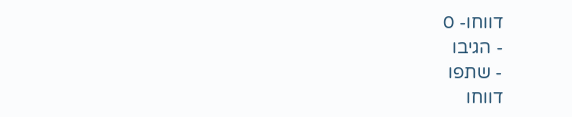דווחו- 0
- הגיבו
- שתפו
דווחו